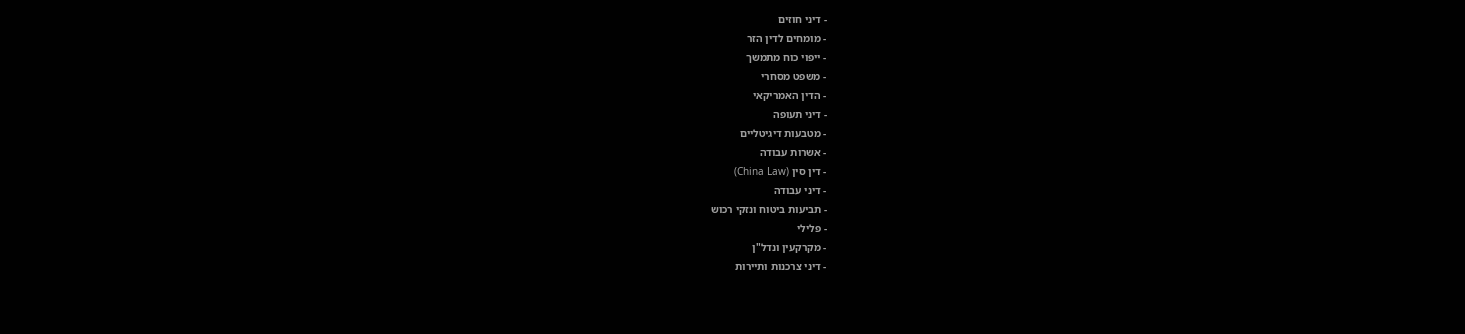- דיני חוזים
- מומחים לדין הזר
- ייפוי כוח מתמשך
- משפט מסחרי
- הדין האמריקאי
- דיני תעופה
- מטבעות דיגיטליים
- אשרות עבודה
- דין סין (China Law)
- דיני עבודה
- תביעות ביטוח ונזקי רכוש
- פלילי
- מקרקעין ונדל"ן
- דיני צרכנות ותיירות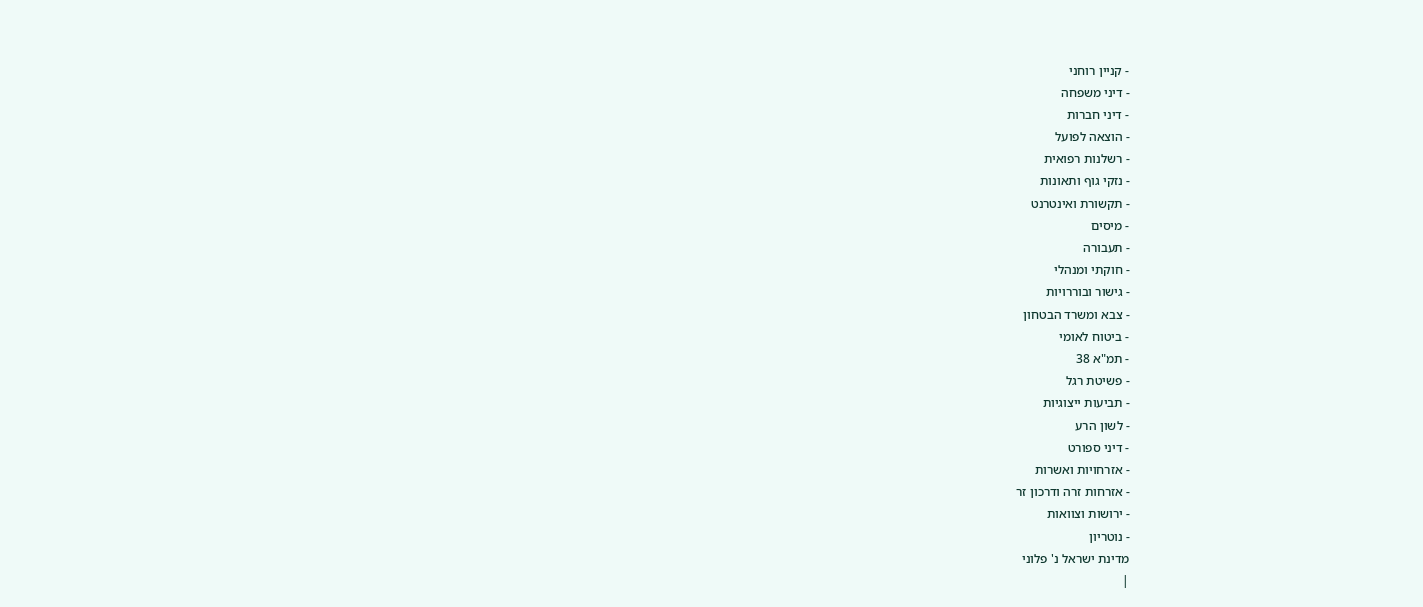- קניין רוחני
- דיני משפחה
- דיני חברות
- הוצאה לפועל
- רשלנות רפואית
- נזקי גוף ותאונות
- תקשורת ואינטרנט
- מיסים
- תעבורה
- חוקתי ומנהלי
- גישור ובוררויות
- צבא ומשרד הבטחון
- ביטוח לאומי
- תמ"א 38
- פשיטת רגל
- תביעות ייצוגיות
- לשון הרע
- דיני ספורט
- אזרחויות ואשרות
- אזרחות זרה ודרכון זר
- ירושות וצוואות
- נוטריון
מדינת ישראל נ' פלוני
|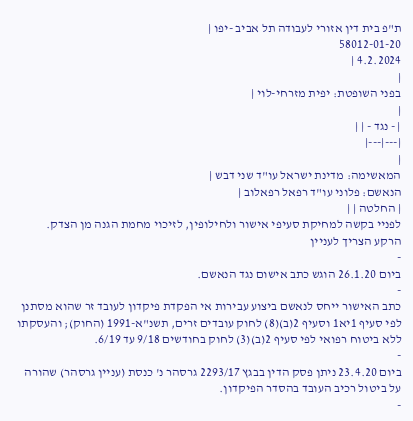ת"פ בית דין אזורי לעבודה תל אביב -יפו |
58012-01-20
4.2.2024 |
|
בפני השופטת: יפית מזרחי-לוי |
|
| - נגד - | |
|---|---|
|
המאשימה: מדינת ישראל עו"ד שני דבש |
הנאשם: פלוני עו"ד רפאל רפאלוב |
| החלטה | |
לפניי בקשה למחיקת סעיפי אישור ולחילופין, לזיכוי מחמת הגנה מן הצדק.
הרקע הצריך לעניין
-
ביום 26.1.20 הוגש כתב אישום נגד הנאשם.
-
כתב האישור ייחס לנאשם ביצוע עבירות אי הפקדת פיקדון לעובד זר שהוא מסתנן לפי סעיף 1יא1 וסעיף 2(ב)(8) לחוק עובדים זרים, תשנ"א-1991 (החוק); והעסקתו ללא ביטוח רפואי לפי סעיף 2(ב)(3) לחוק בחודשים 9/18 עד 6/19.
-
ביום 23.4.20 ניתן פסק הדין בבגץ 2293/17 גרסהר נ' כנסת (עניין גרסהר) שהורה על ביטול רכיב העובד בהסדר הפיקדון.
-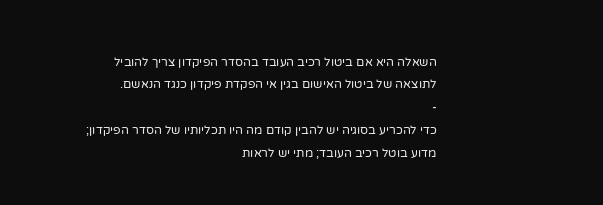השאלה היא אם ביטול רכיב העובד בהסדר הפיקדון צריך להוביל לתוצאה של ביטול האישום בגין אי הפקדת פיקדון כנגד הנאשם.
-
כדי להכריע בסוגיה יש להבין קודם מה היו תכליותיו של הסדר הפיקדון; מדוע בוטל רכיב העובד; מתי יש לראות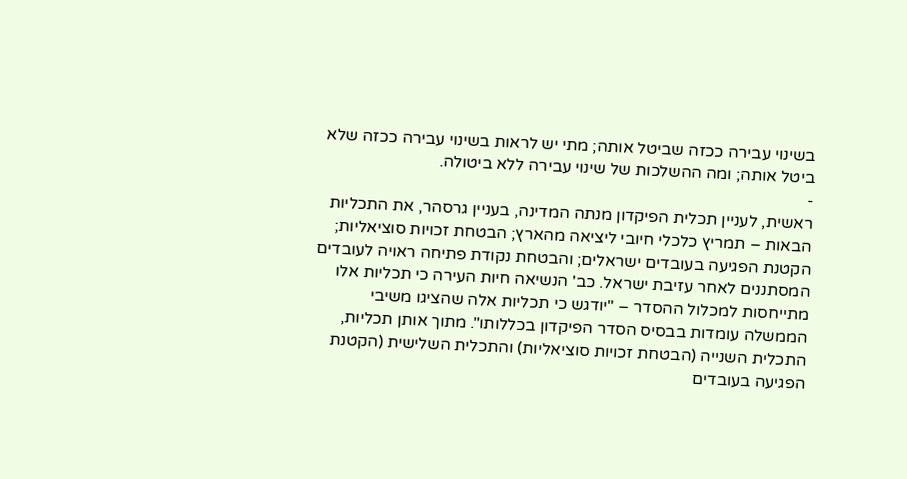בשינוי עבירה ככזה שביטל אותה; מתי יש לראות בשינוי עבירה ככזה שלא ביטל אותה; ומה ההשלכות של שינוי עבירה ללא ביטולה.
-
ראשית, לעניין תכלית הפיקדון מנתה המדינה, בעניין גרסהר, את התכליות הבאות – תמריץ כלכלי חיובי ליציאה מהארץ; הבטחת זכויות סוציאליות; הקטנת הפגיעה בעובדים ישראלים; והבטחת נקודת פתיחה ראויה לעובדים המסתננים לאחר עזיבת ישראל. כב' הנשיאה חיות העירה כי תכליות אלו מתייחסות למכלול ההסדר – "יודגש כי תכליות אלה שהציגו משיבי הממשלה עומדות בבסיס הסדר הפיקדון בכללותו". מתוך אותן תכליות, התכלית השנייה (הבטחת זכויות סוציאליות) והתכלית השלישית (הקטנת הפגיעה בעובדים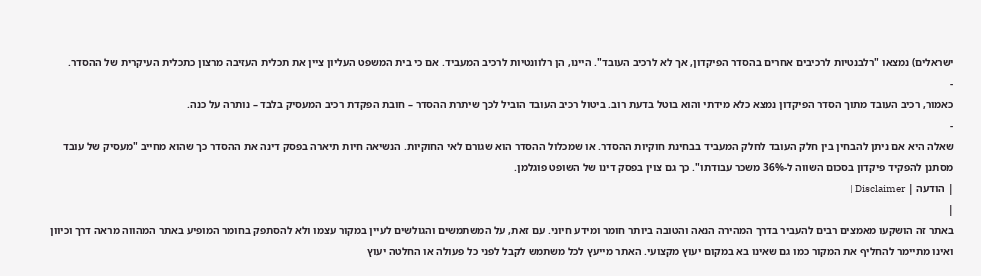ישראלים) נמצאו "רלבנטיות לרכיבים אחרים בהסדר הפיקדון, אך לא לרכיב העובד". היינו, הן רלוונטיות לרכיב המעביד. אם כי בית המשפט העליון ציין את תכלית העזיבה מרצון כתכלית העיקרית של ההסדר.
-
כאמור, רכיב העובד מתוך הסדר הפיקדון נמצא כלא מידתי והוא בוטל בדעת רוב. ביטול רכיב העובד הוביל לכך שיתרת ההסדר – חובת הפקדת רכיב המעסיק בלבד – נותרה על כנה.
-
שאלה היא אם ניתן להבחין בין חלק העובד לחלק המעביד בבחינת חוקיות ההסדר. או שמכלול ההסדר הוא שגורם לאי החוקיות. הנשיאה חיות תיארה בפסק דינה את ההסדר כך שהוא מחייב "מעסיק של עובד מסתנן להפקיד פיקדון בסכום השווה ל-36% משכר עבודתו". כך גם צוין בפסק דינו של השופט פוגלמן.
| הודעה | Disclaimer |
|
באתר זה הושקעו מאמצים רבים להעביר בדרך המהירה הנאה והטובה ביותר חומר ומידע חיוני. עם זאת, על המשתמשים והגולשים לעיין במקור עצמו ולא להסתפק בחומר המופיע באתר המהווה מראה דרך וכיוון ואינו מתיימר להחליף את המקור כמו גם שאינו בא במקום יעוץ מקצועי. האתר מייעץ לכל משתמש לקבל לפני כל פעולה או החלטה יעוץ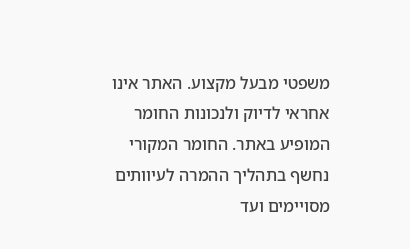משפטי מבעל מקצוע. האתר אינו אחראי לדיוק ולנכונות החומר המופיע באתר. החומר המקורי נחשף בתהליך ההמרה לעיוותים מסויימים ועד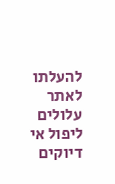להעלתו לאתר עלולים ליפול אי דיוקים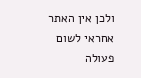ולכן אין האתר אחראי לשום פעולה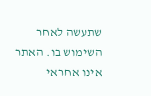שתעשה לאחר השימוש בו. האתר אינו אחראי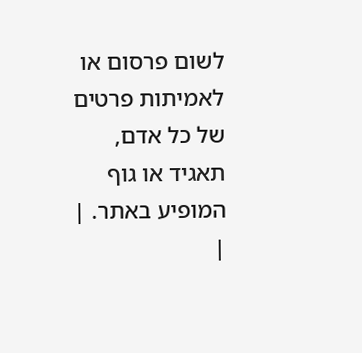לשום פרסום או לאמיתות פרטים של כל אדם, תאגיד או גוף המופיע באתר. |
|